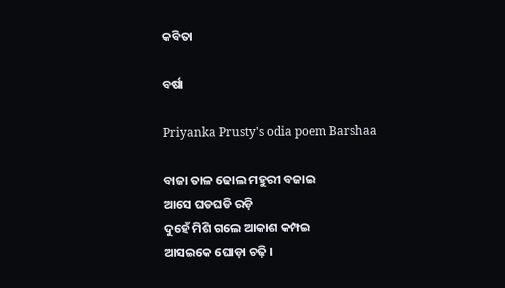କବିତା

ବର୍ଷା

Priyanka Prusty's odia poem Barshaa

ବାଜା ତାଳ ଢୋଲ ମହୁରୀ ବଜାଇ
ଆସେ ଘଡଘଡି ରଡ଼ି
ଦୁହେଁ ମିଶି ଗଲେ ଆକାଶ କମ୍ପଇ
ଆସଇକେ ଘୋଡ଼ା ଚଢ଼ି ।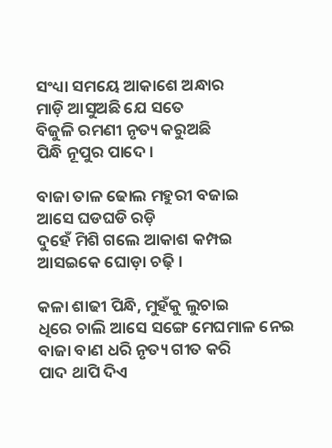ସଂଧ୍ୟା ସମୟେ ଆକାଶେ ଅନ୍ଧାର
ମାଡ଼ି ଆସୁଅଛି ଯେ ସତେ
ବିଜୁଳି ରମଣୀ ନୃତ୍ୟ କରୁଅଛି
ପିନ୍ଧି ନୂପୁର ପାଦେ ।

ବାଜା ତାଳ ଢୋଲ ମହୁରୀ ବଜାଇ
ଆସେ ଘଡଘଡି ରଡ଼ି
ଦୁହେଁ ମିଶି ଗଲେ ଆକାଶ କମ୍ପଇ
ଆସଇକେ ଘୋଡ଼ା ଚଢ଼ି ।

କଳା ଶାଢୀ ପିନ୍ଧି, ମୁହଁକୁ ଲୁଚାଇ
ଧିରେ ଚାଲି ଆସେ ସଙ୍ଗେ ମେଘମାଳ ନେଇ
ବାଜା ବାଣ ଧରି ନୃତ୍ୟ ଗୀତ କରି
ପାଦ ଥାପି ଦିଏ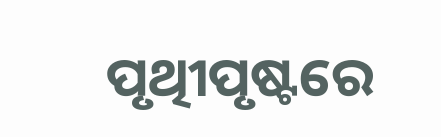ପୃଥିୀପୃଷ୍ଟରେ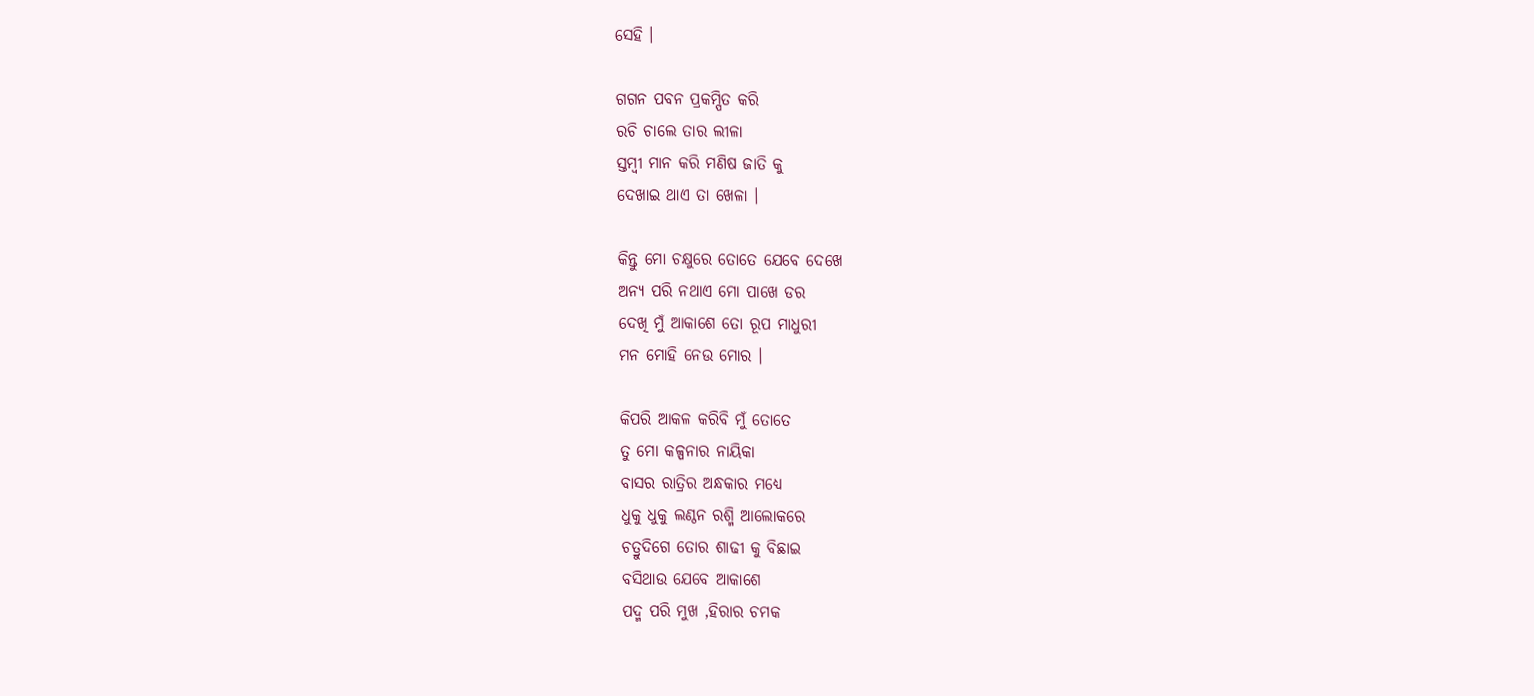ସେହି ।

ଗଗନ ପବନ ପ୍ରକମ୍ପିତ କରି
ରଚି ଚାଲେ ତାର ଲୀଳା
ସ୍ତମ୍ବୀ ମାନ କରି ମଣିଷ ଜାତି କୁ
ଦେଖାଇ ଥାଏ ତା ଖେଳା ।

କିନ୍ତୁ ମୋ ଚକ୍ଷୁରେ ତୋତେ ଯେବେ ଦେଖେ
ଅନ୍ୟ ପରି ନଥାଏ ମୋ ପାଖେ ଡର
ଦେଖି ମୁଁ ଆକାଶେ ତୋ ରୂପ ମାଧୁରୀ
ମନ ମୋହି ନେଉ ମୋର ।

କିପରି ଆକଳ କରିବି ମୁଁ ତୋତେ
ତୁ ମୋ କଳ୍ପନାର ନାୟିକା
ବାସର ରାତ୍ରିର ଅନ୍ଧକାର ମଧ୍ୟେ
ଧୁକୁ ଧୁକୁ ଲଣ୍ଠନ ରଶ୍ମି ଆଲୋକରେ
ଚତ୍ରୁଦିଗେ ତୋର ଶାଢୀ କୁ ବିଛାଇ
ବସିଥାଉ ଯେବେ ଆକାଶେ
ପଦ୍ମ ପରି ମୁଖ ,ହିରାର ଚମକ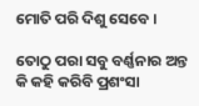ମୋତି ପରି ଦିଶୁ ସେବେ ।

ତୋଠୁ ପରା ସବୁ ବର୍ଣ୍ଣନାର ଅନ୍ତ
କି କହି କରିବି ପ୍ରଶଂସା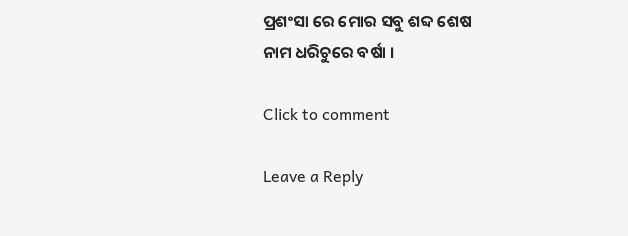ପ୍ରଶଂସା ରେ ମୋର ସବୁ ଶବ୍ଦ ଶେଷ
ନାମ ଧରିଚୁରେ ବର୍ଷା ।

Click to comment

Leave a Reply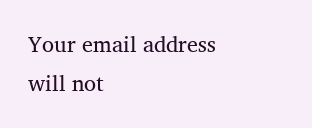Your email address will not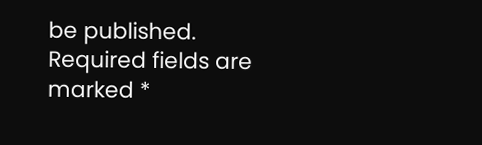be published. Required fields are marked *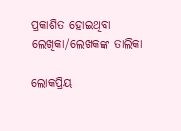ପ୍ରକାଶିତ ହୋଇଥିବା ଲେଖିକା/ଲେଖକଙ୍କ ତାଲିକା

ଲୋକପ୍ରିୟ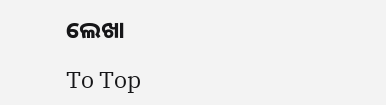ଲେଖା

To Top